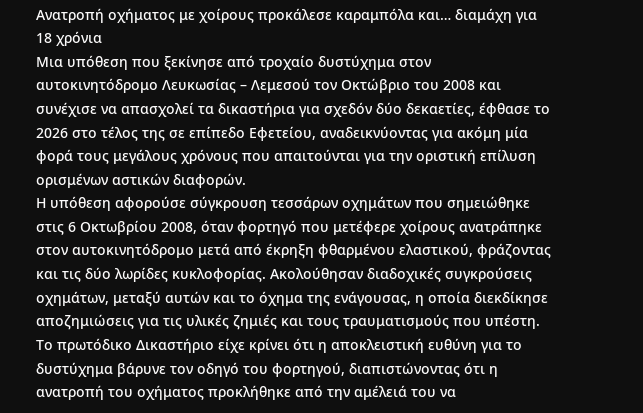Ανατροπή οχήματος με χοίρους προκάλεσε καραμπόλα και… διαμάχη για 18 χρόνια
Μια υπόθεση που ξεκίνησε από τροχαίο δυστύχημα στον αυτοκινητόδρομο Λευκωσίας – Λεμεσού τον Οκτώβριο του 2008 και συνέχισε να απασχολεί τα δικαστήρια για σχεδόν δύο δεκαετίες, έφθασε το 2026 στο τέλος της σε επίπεδο Εφετείου, αναδεικνύοντας για ακόμη μία φορά τους μεγάλους χρόνους που απαιτούνται για την οριστική επίλυση ορισμένων αστικών διαφορών.
Η υπόθεση αφορούσε σύγκρουση τεσσάρων οχημάτων που σημειώθηκε στις 6 Οκτωβρίου 2008, όταν φορτηγό που μετέφερε χοίρους ανατράπηκε στον αυτοκινητόδρομο μετά από έκρηξη φθαρμένου ελαστικού, φράζοντας και τις δύο λωρίδες κυκλοφορίας. Ακολούθησαν διαδοχικές συγκρούσεις οχημάτων, μεταξύ αυτών και το όχημα της ενάγουσας, η οποία διεκδίκησε αποζημιώσεις για τις υλικές ζημιές και τους τραυματισμούς που υπέστη.
Το πρωτόδικο Δικαστήριο είχε κρίνει ότι η αποκλειστική ευθύνη για το δυστύχημα βάρυνε τον οδηγό του φορτηγού, διαπιστώνοντας ότι η ανατροπή του οχήματος προκλήθηκε από την αμέλειά του να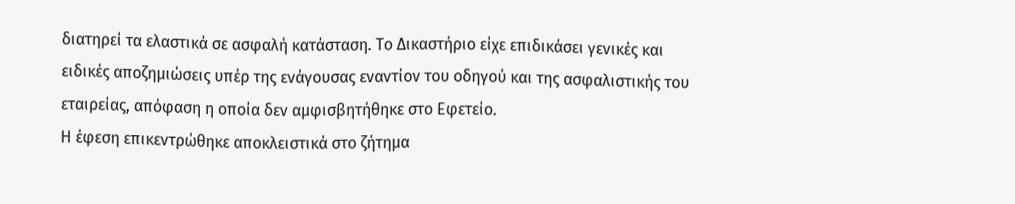διατηρεί τα ελαστικά σε ασφαλή κατάσταση. Το Δικαστήριο είχε επιδικάσει γενικές και ειδικές αποζημιώσεις υπέρ της ενάγουσας εναντίον του οδηγού και της ασφαλιστικής του εταιρείας, απόφαση η οποία δεν αμφισβητήθηκε στο Εφετείο.
Η έφεση επικεντρώθηκε αποκλειστικά στο ζήτημα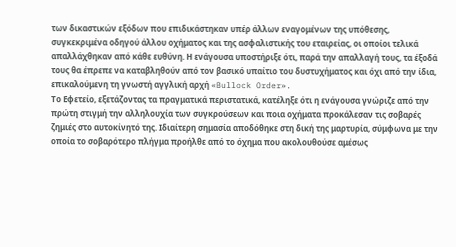των δικαστικών εξόδων που επιδικάστηκαν υπέρ άλλων εναγομένων της υπόθεσης, συγκεκριμένα οδηγού άλλου οχήματος και της ασφαλιστικής του εταιρείας, οι οποίοι τελικά απαλλάχθηκαν από κάθε ευθύνη. Η ενάγουσα υποστήριξε ότι, παρά την απαλλαγή τους, τα έξοδά τους θα έπρεπε να καταβληθούν από τον βασικό υπαίτιο του δυστυχήματος και όχι από την ίδια, επικαλούμενη τη γνωστή αγγλική αρχή «Bullock Order».
Το Εφετείο, εξετάζοντας τα πραγματικά περιστατικά, κατέληξε ότι η ενάγουσα γνώριζε από την πρώτη στιγμή την αλληλουχία των συγκρούσεων και ποια οχήματα προκάλεσαν τις σοβαρές ζημιές στο αυτοκίνητό της. Ιδιαίτερη σημασία αποδόθηκε στη δική της μαρτυρία, σύμφωνα με την οποία το σοβαρότερο πλήγμα προήλθε από το όχημα που ακολουθούσε αμέσως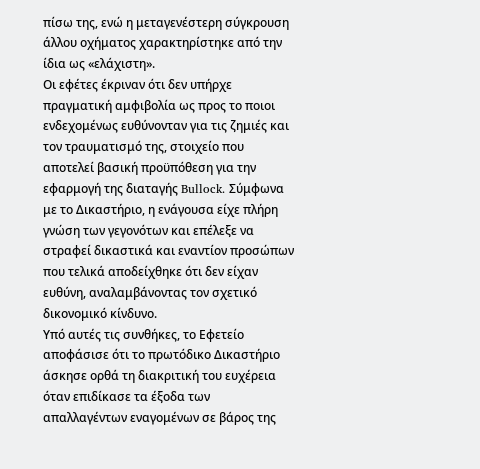πίσω της, ενώ η μεταγενέστερη σύγκρουση άλλου οχήματος χαρακτηρίστηκε από την ίδια ως «ελάχιστη».
Οι εφέτες έκριναν ότι δεν υπήρχε πραγματική αμφιβολία ως προς το ποιοι ενδεχομένως ευθύνονταν για τις ζημιές και τον τραυματισμό της, στοιχείο που αποτελεί βασική προϋπόθεση για την εφαρμογή της διαταγής Bullock. Σύμφωνα με το Δικαστήριο, η ενάγουσα είχε πλήρη γνώση των γεγονότων και επέλεξε να στραφεί δικαστικά και εναντίον προσώπων που τελικά αποδείχθηκε ότι δεν είχαν ευθύνη, αναλαμβάνοντας τον σχετικό δικονομικό κίνδυνο.
Υπό αυτές τις συνθήκες, το Εφετείο αποφάσισε ότι το πρωτόδικο Δικαστήριο άσκησε ορθά τη διακριτική του ευχέρεια όταν επιδίκασε τα έξοδα των απαλλαγέντων εναγομένων σε βάρος της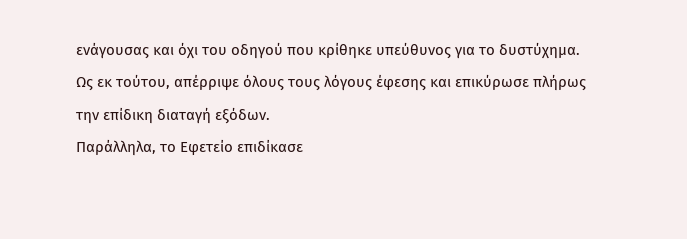ενάγουσας και όχι του οδηγού που κρίθηκε υπεύθυνος για το δυστύχημα. Ως εκ τούτου, απέρριψε όλους τους λόγους έφεσης και επικύρωσε πλήρως την επίδικη διαταγή εξόδων.
Παράλληλα, το Εφετείο επιδίκασε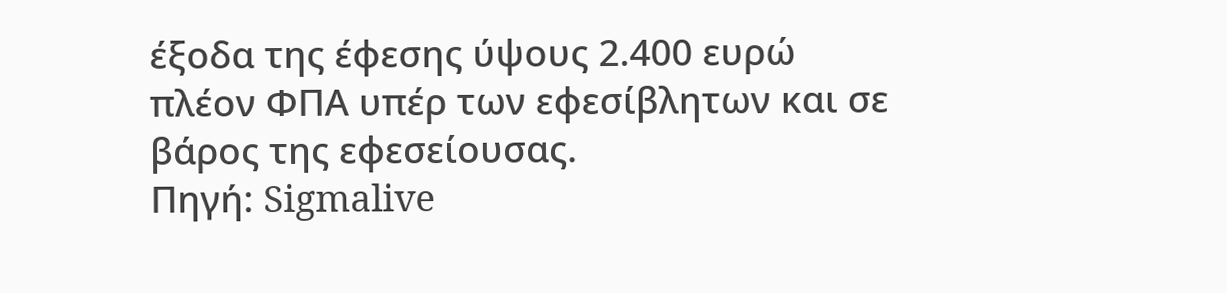έξοδα της έφεσης ύψους 2.400 ευρώ πλέον ΦΠΑ υπέρ των εφεσίβλητων και σε βάρος της εφεσείουσας.
Πηγή: Sigmalive